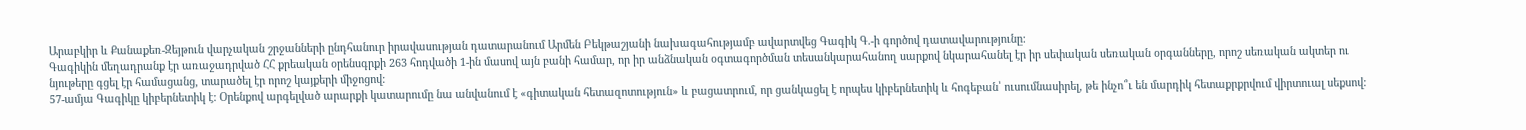Արաբկիր և Քանաքեռ-Զեյթուն վարչական շրջանների ընդհանուր իրավասության դատարանում Արմեն Բեկթաշյանի նախագահությամբ ավարտվեց Գագիկ Գ.-ի գործով դատավարությունը:
Գագիկին մեղադրանք էր առաջադրված ՀՀ քրեական օրենսգրքի 263 հոդվածի 1-ին մասով այն բանի համար, որ իր անձնական օգտագործման տեսանկարահանող սարքով նկարահանել էր իր սեփական սեռական օրգանները, որոշ սեռական ակտեր ու նյութերը գցել էր համացանց, տարածել էր որոշ կայքերի միջոցով:
57-ամյա Գագիկը կիբերնետիկ է: Օրենքով արգելված արարքի կատարումը նա անվանում է «գիտական հետազոտություն» և բացատրում, որ ցանկացել է որպես կիբերնետիկ և հոգեբան՝ ուսումնասիրել, թե ինչո՞ւ են մարդիկ հետաքրքրվում վիրտուալ սեքսով: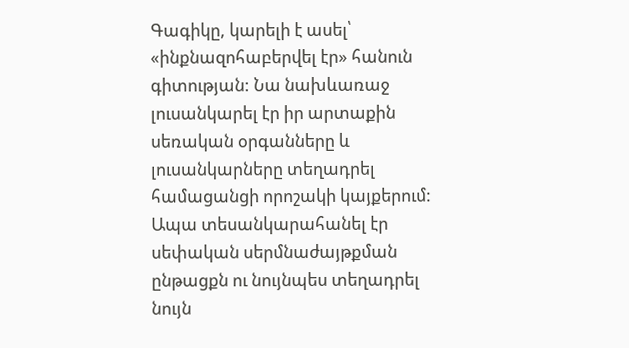Գագիկը, կարելի է ասել՝ «ինքնազոհաբերվել էր» հանուն գիտության: Նա նախևառաջ լուսանկարել էր իր արտաքին սեռական օրգանները և լուսանկարները տեղադրել համացանցի որոշակի կայքերում:
Ապա տեսանկարահանել էր սեփական սերմնաժայթքման ընթացքն ու նույնպես տեղադրել նույն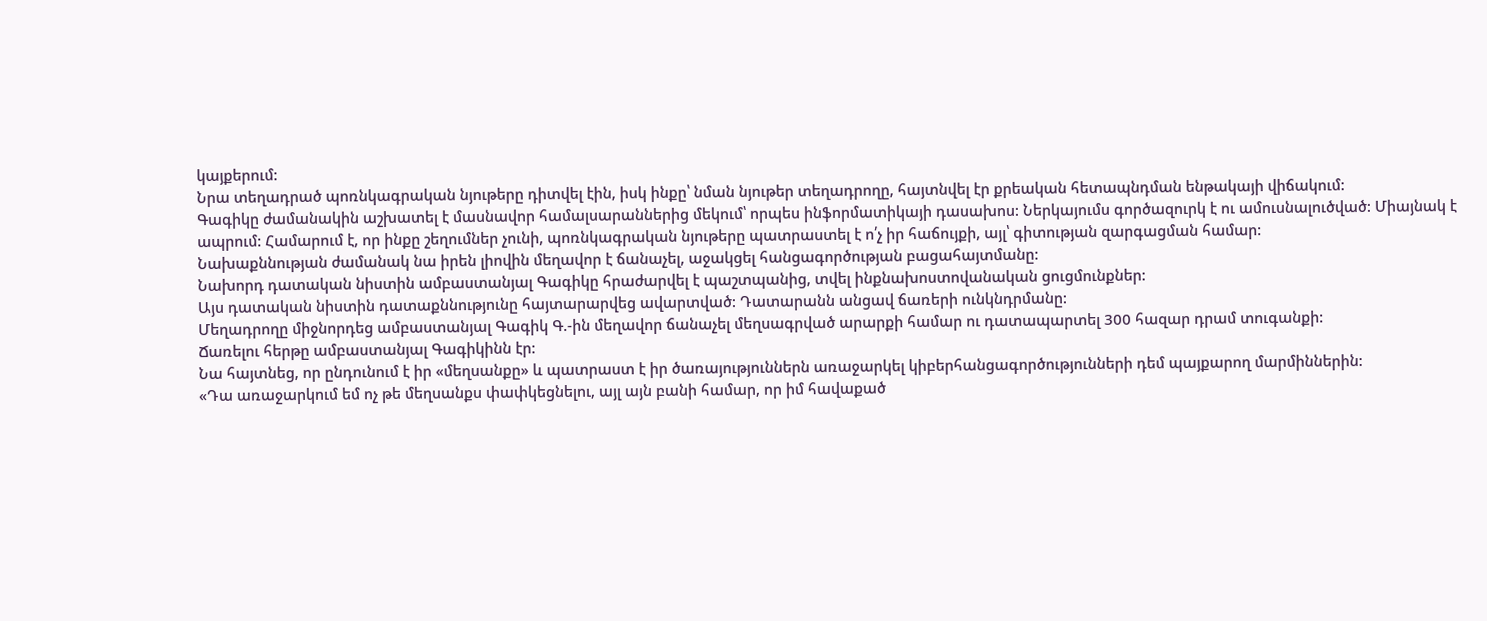կայքերում:
Նրա տեղադրած պոռնկագրական նյութերը դիտվել էին, իսկ ինքը՝ նման նյութեր տեղադրողը, հայտնվել էր քրեական հետապնդման ենթակայի վիճակում:
Գագիկը ժամանակին աշխատել է մասնավոր համալսարաններից մեկում՝ որպես ինֆորմատիկայի դասախոս: Ներկայումս գործազուրկ է ու ամուսնալուծված: Միայնակ է ապրում: Համարում է, որ ինքը շեղումներ չունի, պոռնկագրական նյութերը պատրաստել է ո՛չ իր հաճույքի, այլ՝ գիտության զարգացման համար:
Նախաքննության ժամանակ նա իրեն լիովին մեղավոր է ճանաչել, աջակցել հանցագործության բացահայտմանը:
Նախորդ դատական նիստին ամբաստանյալ Գագիկը հրաժարվել է պաշտպանից, տվել ինքնախոստովանական ցուցմունքներ:
Այս դատական նիստին դատաքննությունը հայտարարվեց ավարտված: Դատարանն անցավ ճառերի ունկնդրմանը:
Մեղադրողը միջնորդեց ամբաստանյալ Գագիկ Գ.-ին մեղավոր ճանաչել մեղսագրված արարքի համար ու դատապարտել 300 հազար դրամ տուգանքի:
Ճառելու հերթը ամբաստանյալ Գագիկինն էր:
Նա հայտնեց, որ ընդունում է իր «մեղսանքը» և պատրաստ է իր ծառայություններն առաջարկել կիբերհանցագործությունների դեմ պայքարող մարմիններին:
«Դա առաջարկում եմ ոչ թե մեղսանքս փափկեցնելու, այլ այն բանի համար, որ իմ հավաքած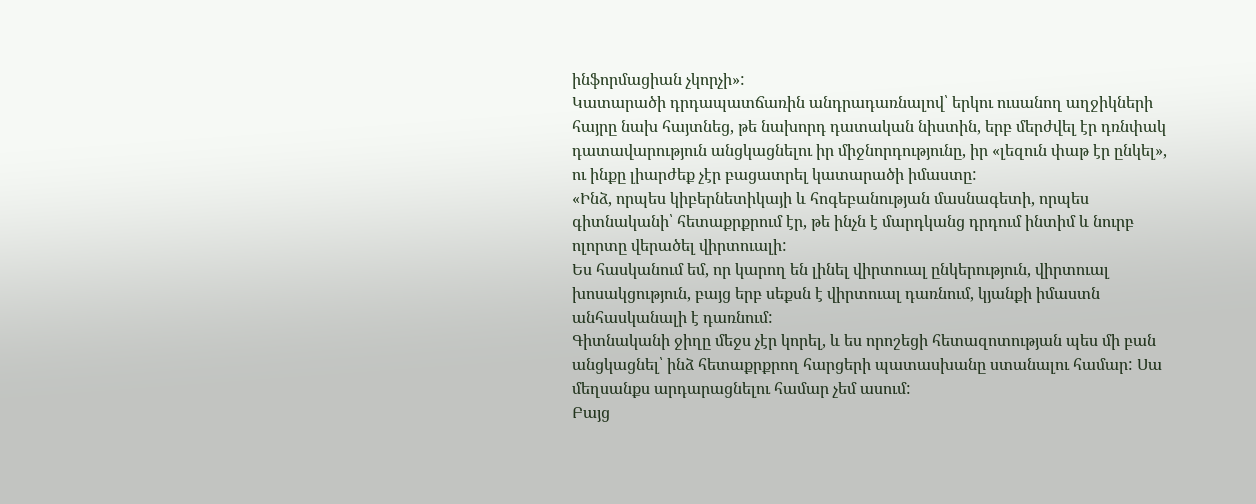ինֆորմացիան չկորչի»:
Կատարածի դրդապատճառին անդրադառնալով՝ երկու ուսանող աղջիկների հայրը նախ հայտնեց, թե նախորդ դատական նիստին, երբ մերժվել էր դռնփակ դատավարություն անցկացնելու իր միջնորդությունը, իր «լեզուն փաթ էր ընկել», ու ինքը լիարժեք չէր բացատրել կատարածի իմաստը:
«Ինձ, որպես կիբերնետիկայի և հոգեբանության մասնագետի, որպես գիտնականի՝ հետաքրքրում էր, թե ինչն է մարդկանց դրդում ինտիմ և նուրբ ոլորտը վերածել վիրտուալի:
Ես հասկանում եմ, որ կարող են լինել վիրտուալ ընկերություն, վիրտուալ խոսակցություն, բայց երբ սեքսն է վիրտուալ դառնում, կյանքի իմաստն անհասկանալի է դառնում:
Գիտնականի ջիղը մեջս չէր կորել, և ես որոշեցի հետազոտության պես մի բան անցկացնել՝ ինձ հետաքրքրող հարցերի պատասխանը ստանալու համար: Սա մեղսանքս արդարացնելու համար չեմ ասում:
Բայց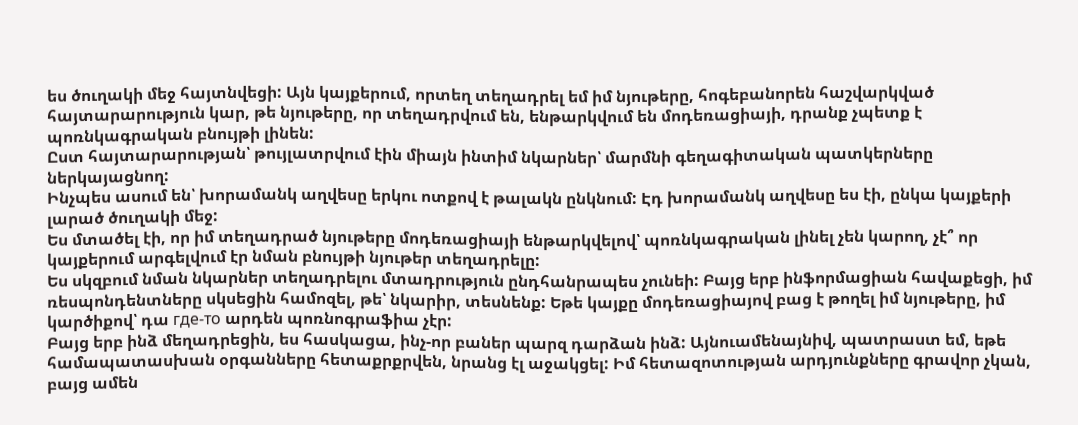ես ծուղակի մեջ հայտնվեցի: Այն կայքերում, որտեղ տեղադրել եմ իմ նյութերը, հոգեբանորեն հաշվարկված հայտարարություն կար, թե նյութերը, որ տեղադրվում են, ենթարկվում են մոդեռացիայի, դրանք չպետք է պոռնկագրական բնույթի լինեն:
Ըստ հայտարարության՝ թույլատրվում էին միայն ինտիմ նկարներ՝ մարմնի գեղագիտական պատկերները ներկայացնող:
Ինչպես ասում են՝ խորամանկ աղվեսը երկու ոտքով է թալակն ընկնում: Էդ խորամանկ աղվեսը ես էի, ընկա կայքերի լարած ծուղակի մեջ:
Ես մտածել էի, որ իմ տեղադրած նյութերը մոդեռացիայի ենթարկվելով՝ պոռնկագրական լինել չեն կարող, չէ՞ որ կայքերում արգելվում էր նման բնույթի նյութեր տեղադրելը:
Ես սկզբում նման նկարներ տեղադրելու մտադրություն ընդհանրապես չունեի: Բայց երբ ինֆորմացիան հավաքեցի, իմ ռեսպոնդենտները սկսեցին համոզել, թե՝ նկարիր, տեսնենք: Եթե կայքը մոդեռացիայով բաց է թողել իմ նյութերը, իմ կարծիքով՝ դա где-то արդեն պոռնոգրաֆիա չէր:
Բայց երբ ինձ մեղադրեցին, ես հասկացա, ինչ-որ բաներ պարզ դարձան ինձ: Այնուամենայնիվ, պատրաստ եմ, եթե համապատասխան օրգանները հետաքրքրվեն, նրանց էլ աջակցել: Իմ հետազոտության արդյունքները գրավոր չկան, բայց ամեն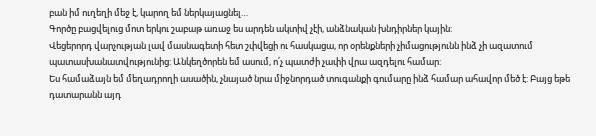բան իմ ուղեղի մեջ է, կարող եմ ներկայացնել…
Գործը բացվելուց մոտ երկու շաբաթ առաջ ես արդեն ակտիվ չէի, անձնական խնդիրներ կային:
Վեցերորդ վարչության լավ մասնագետի հետ շփվեցի ու հասկացա, որ օրենքների չիմացությունն ինձ չի ազատում պատասխանատվությունից: Անկեղծորեն եմ ասում, ո՛չ պատժի չափի վրա ազդելու համար:
Ես համաձայն եմ մեղադրողի ասածին, չնայած նրա միջնորդած տուգանքի գումարը ինձ համար ահավոր մեծ է: Բայց եթե դատարանն այդ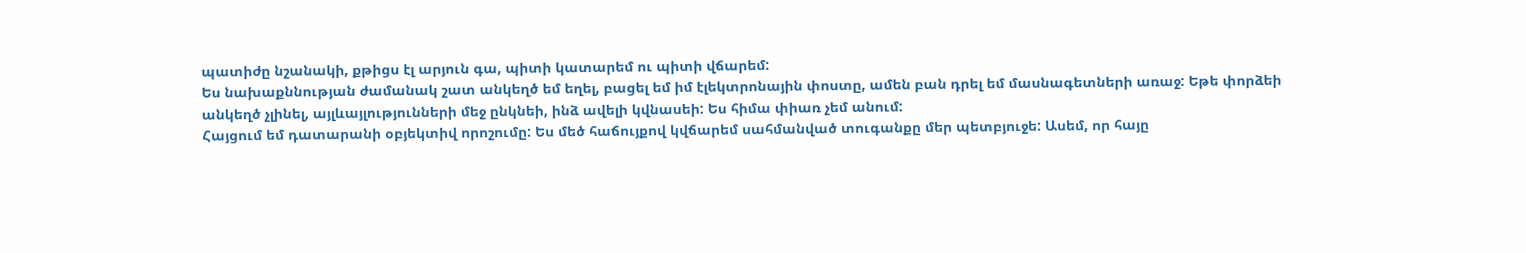պատիժը նշանակի, քթիցս էլ արյուն գա, պիտի կատարեմ ու պիտի վճարեմ:
Ես նախաքննության ժամանակ շատ անկեղծ եմ եղել, բացել եմ իմ էլեկտրոնային փոստը, ամեն բան դրել եմ մասնագետների առաջ: Եթե փորձեի անկեղծ չլինել, այլևայլությունների մեջ ընկնեի, ինձ ավելի կվնասեի: Ես հիմա փիառ չեմ անում:
Հայցում եմ դատարանի օբյեկտիվ որոշումը: Ես մեծ հաճույքով կվճարեմ սահմանված տուգանքը մեր պետբյուջե: Ասեմ, որ հայը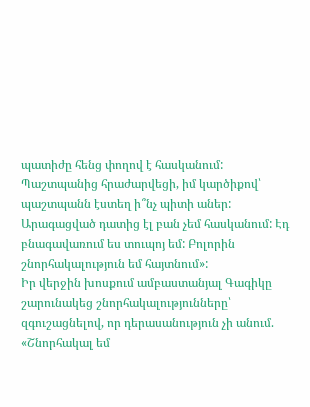պատիժը հենց փողով է հասկանում:
Պաշտպանից հրաժարվեցի, իմ կարծիքով՝ պաշտպանն էստեղ ի՞նչ պիտի աներ: Արագացված դատից էլ բան չեմ հասկանում: Էդ բնագավառում ես տուպոյ եմ: Բոլորին շնորհակալություն եմ հայտնում»:
Իր վերջին խոսքում ամբաստանյալ Գագիկը շարունակեց շնորհակալությունները՝ զգուշացնելով, որ դերասանություն չի անում. «Շնորհակալ եմ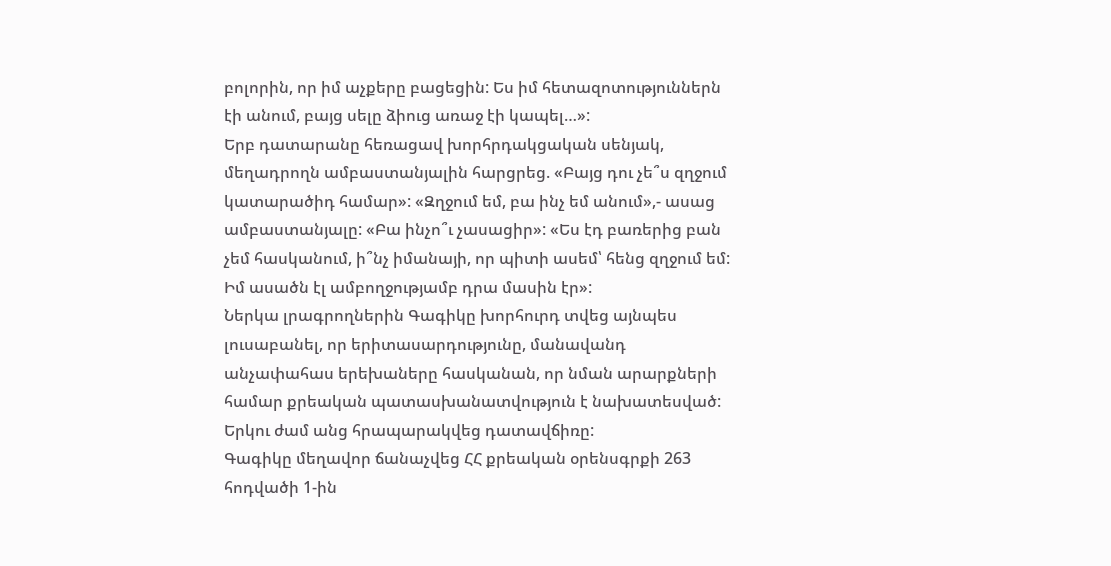բոլորին, որ իմ աչքերը բացեցին: Ես իմ հետազոտություններն էի անում, բայց սելը ձիուց առաջ էի կապել…»:
Երբ դատարանը հեռացավ խորհրդակցական սենյակ, մեղադրողն ամբաստանյալին հարցրեց. «Բայց դու չե՞ս զղջում կատարածիդ համար»: «Զղջում եմ, բա ինչ եմ անում»,- ասաց ամբաստանյալը: «Բա ինչո՞ւ չասացիր»: «Ես էդ բառերից բան չեմ հասկանում, ի՞նչ իմանայի, որ պիտի ասեմ՝ հենց զղջում եմ: Իմ ասածն էլ ամբողջությամբ դրա մասին էր»:
Ներկա լրագրողներին Գագիկը խորհուրդ տվեց այնպես լուսաբանել, որ երիտասարդությունը, մանավանդ անչափահաս երեխաները հասկանան, որ նման արարքների համար քրեական պատասխանատվություն է նախատեսված:
Երկու ժամ անց հրապարակվեց դատավճիռը:
Գագիկը մեղավոր ճանաչվեց ՀՀ քրեական օրենսգրքի 263 հոդվածի 1-ին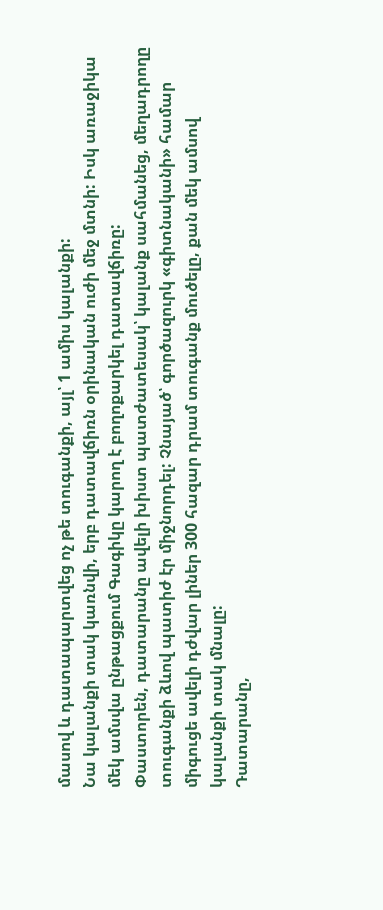մասով և դատապարտվեց ոչ թե տուգանքի, այլ՝ 1 ամիս կալանքի:
Նա կալանքի տակ կառնվի, երբ դատավճիռն օրինական ուժի մեջ մտնի: Իսկ առաջիկա մեկ ամսվա ընթացքում Գագիկը կարող է բողոքարկել դատավճիռը:
Փաստորեն, դատարանը ավելի խիստ պատժատեսակ՝ կալանք սահմանեց, մեղադրողը տուգանքի ձևով պատիժ էր միջնորդել: Չնայած՝ գործազուրկ «գիտնականի» համար միգուցե ավելի դժվար լիներ 300 հազար դրամ տուգանք մուծելը, քան մեկ ամսով կալանքի տակ մնալը:
Դատարանը,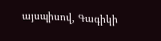այսպիսով, Գագիկի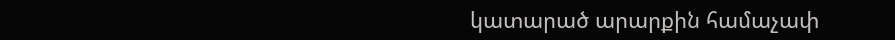կատարած արարքին համաչափ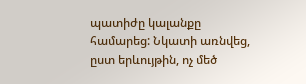պատիժը կալանքը համարեց: Նկատի առնվեց, ըստ երևույթին, ոչ մեծ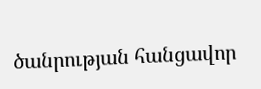ծանրության հանցավոր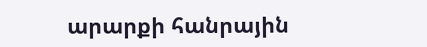արարքի հանրային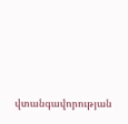վտանգավորության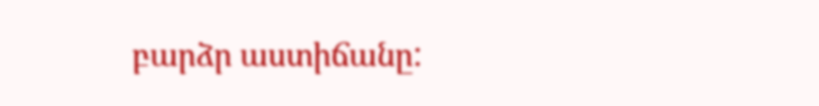բարձր աստիճանը: